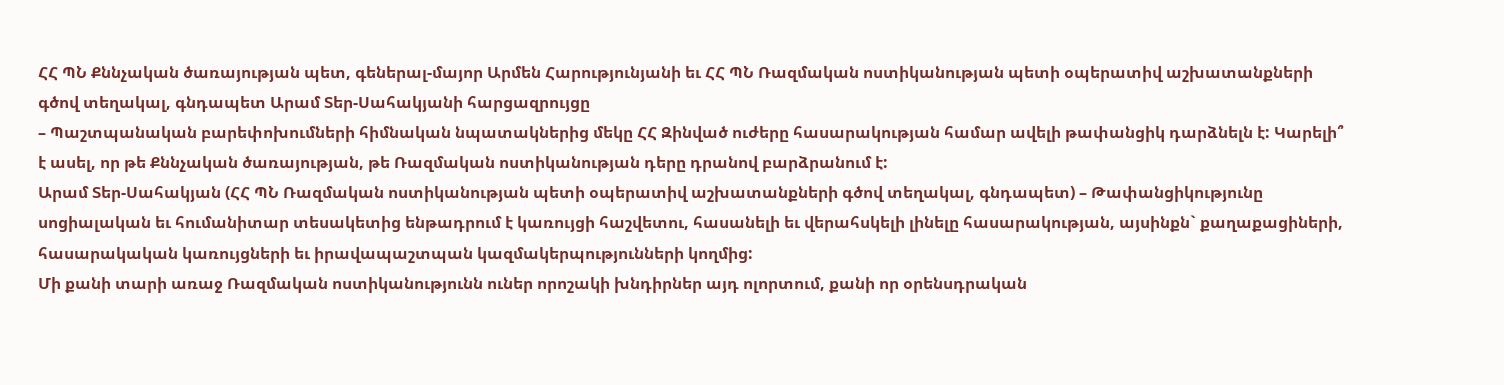ՀՀ ՊՆ Քննչական ծառայության պետ, գեներալ-մայոր Արմեն Հարությունյանի եւ ՀՀ ՊՆ Ռազմական ոստիկանության պետի օպերատիվ աշխատանքների գծով տեղակալ, գնդապետ Արամ Տեր-Սահակյանի հարցազրույցը
– Պաշտպանական բարեփոխումների հիմնական նպատակներից մեկը ՀՀ Զինված ուժերը հասարակության համար ավելի թափանցիկ դարձնելն է: Կարելի՞ է ասել, որ թե Քննչական ծառայության, թե Ռազմական ոստիկանության դերը դրանով բարձրանում է:
Արամ Տեր-Սահակյան (ՀՀ ՊՆ Ռազմական ոստիկանության պետի օպերատիվ աշխատանքների գծով տեղակալ, գնդապետ) – Թափանցիկությունը սոցիալական եւ հումանիտար տեսակետից ենթադրում է կառույցի հաշվետու, հասանելի եւ վերահսկելի լինելը հասարակության, այսինքն` քաղաքացիների, հասարակական կառույցների եւ իրավապաշտպան կազմակերպությունների կողմից:
Մի քանի տարի առաջ Ռազմական ոստիկանությունն ուներ որոշակի խնդիրներ այդ ոլորտում, քանի որ օրենսդրական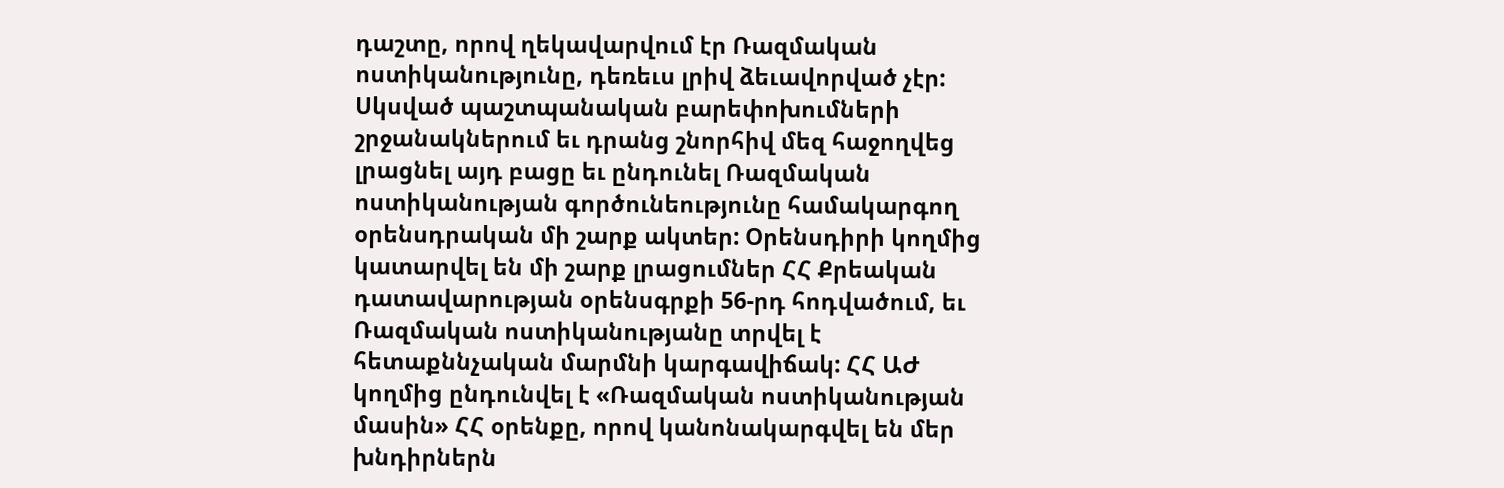դաշտը, որով ղեկավարվում էր Ռազմական ոստիկանությունը, դեռեւս լրիվ ձեւավորված չէր: Սկսված պաշտպանական բարեփոխումների շրջանակներում եւ դրանց շնորհիվ մեզ հաջողվեց լրացնել այդ բացը եւ ընդունել Ռազմական ոստիկանության գործունեությունը համակարգող օրենսդրական մի շարք ակտեր: Օրենսդիրի կողմից կատարվել են մի շարք լրացումներ ՀՀ Քրեական դատավարության օրենսգրքի 56-րդ հոդվածում, եւ Ռազմական ոստիկանությանը տրվել է հետաքննչական մարմնի կարգավիճակ: ՀՀ ԱԺ կողմից ընդունվել է «Ռազմական ոստիկանության մասին» ՀՀ օրենքը, որով կանոնակարգվել են մեր խնդիրներն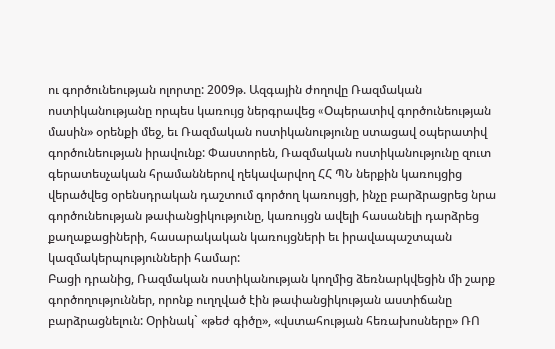ու գործունեության ոլորտը: 2009թ. Ազգային ժողովը Ռազմական ոստիկանությանը որպես կառույց ներգրավեց «Oպերատիվ գործունեության մասին» օրենքի մեջ, եւ Ռազմական ոստիկանությունը ստացավ օպերատիվ գործունեության իրավունք: Փաստորեն, Ռազմական ոստիկանությունը զուտ գերատեսչական հրամաններով ղեկավարվող ՀՀ ՊՆ ներքին կառույցից վերածվեց օրենսդրական դաշտում գործող կառույցի, ինչը բարձրացրեց նրա գործունեության թափանցիկությունը, կառույցն ավելի հասանելի դարձրեց քաղաքացիների, հասարակական կառույցների եւ իրավապաշտպան կազմակերպությունների համար:
Բացի դրանից, Ռազմական ոստիկանության կողմից ձեռնարկվեցին մի շարք գործողություններ, որոնք ուղղված էին թափանցիկության աստիճանը բարձրացնելուն: Օրինակ` «թեժ գիծը», «վստահության հեռախոսները» ՌՈ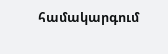համակարգում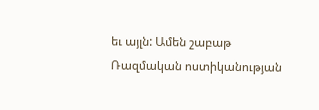եւ այլն: Ամեն շաբաթ Ռազմական ոստիկանության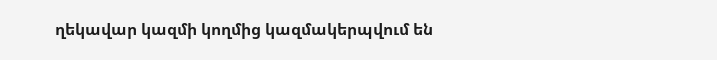ղեկավար կազմի կողմից կազմակերպվում են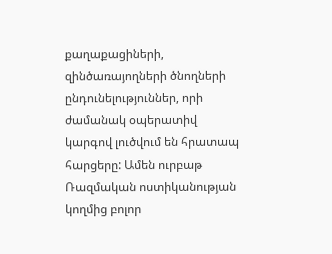քաղաքացիների, զինծառայողների ծնողների ընդունելություններ, որի ժամանակ օպերատիվ կարգով լուծվում են հրատապ հարցերը: Ամեն ուրբաթ Ռազմական ոստիկանության կողմից բոլոր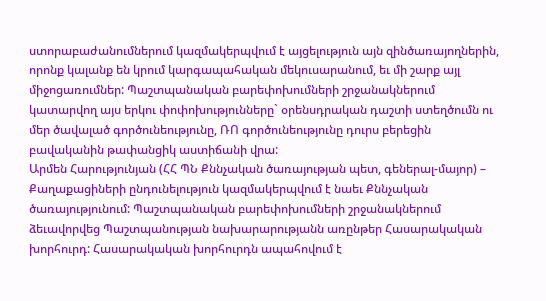ստորաբաժանումներում կազմակերպվում է այցելություն այն զինծառայողներին, որոնք կալանք են կրում կարգապահական մեկուսարանում, եւ մի շարք այլ միջոցառումներ: Պաշտպանական բարեփոխումների շրջանակներում կատարվող այս երկու փոփոխությունները` օրենսդրական դաշտի ստեղծումն ու մեր ծավալած գործունեությունը, ՌՈ գործունեությունը դուրս բերեցին բավականին թափանցիկ աստիճանի վրա:
Արմեն Հարությունյան (ՀՀ ՊՆ Քննչական ծառայության պետ, գեներալ-մայոր) – Քաղաքացիների ընդունելություն կազմակերպվում է նաեւ Քննչական ծառայությունում: Պաշտպանական բարեփոխումների շրջանակներում ձեւավորվեց Պաշտպանության նախարարությանն առընթեր Հասարակական խորհուրդ: Հասարակական խորհուրդն ապահովում է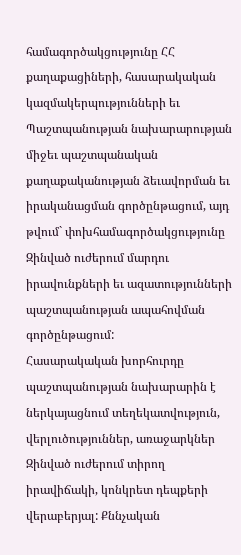համագործակցությունը ՀՀ քաղաքացիների, հասարակական կազմակերպությունների եւ Պաշտպանության նախարարության միջեւ պաշտպանական քաղաքականության ձեւավորման եւ իրականացման գործընթացում, այդ թվում` փոխհամագործակցությունը Զինված ուժերում մարդու իրավունքների եւ ազատությունների պաշտպանության ապահովման գործընթացում:
Հասարակական խորհուրդը պաշտպանության նախարարին է ներկայացնում տեղեկատվություն, վերլուծություններ, առաջարկներ Զինված ուժերում տիրող իրավիճակի, կոնկրետ դեպքերի վերաբերյալ: Քննչական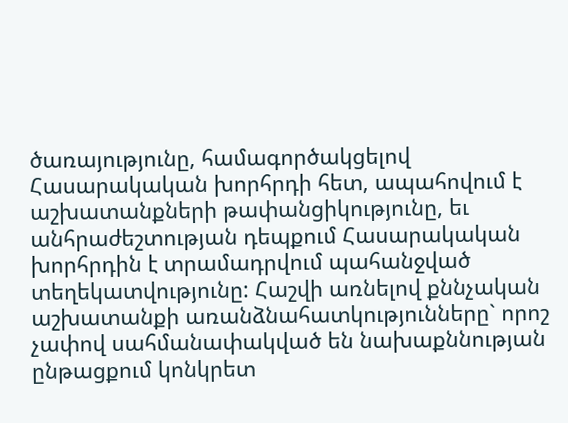ծառայությունը, համագործակցելով Հասարակական խորհրդի հետ, ապահովում է աշխատանքների թափանցիկությունը, եւ անհրաժեշտության դեպքում Հասարակական խորհրդին է տրամադրվում պահանջված տեղեկատվությունը: Հաշվի առնելով քննչական աշխատանքի առանձնահատկությունները` որոշ չափով սահմանափակված են նախաքննության ընթացքում կոնկրետ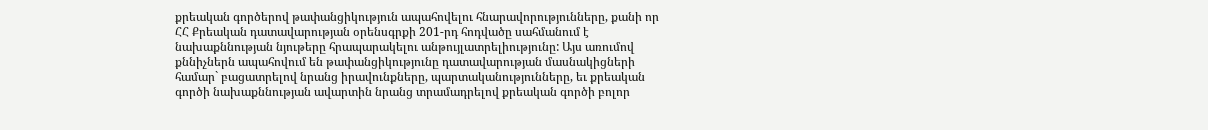քրեական գործերով թափանցիկություն ապահովելու հնարավորությունները, քանի որ ՀՀ Քրեական դատավարության օրենսգրքի 201-րդ հոդվածը սահմանում է նախաքննության նյութերը հրապարակելու անթույլատրելիությունը: Այս առումով քննիչներն ապահովում են թափանցիկությունը դատավարության մասնակիցների համար` բացատրելով նրանց իրավունքները, պարտականությունները, եւ քրեական գործի նախաքննության ավարտին նրանց տրամադրելով քրեական գործի բոլոր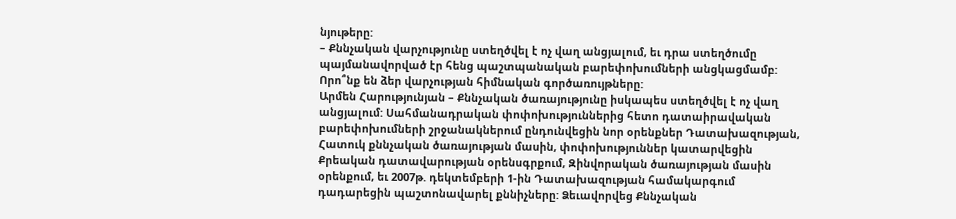նյութերը:
– Քննչական վարչությունը ստեղծվել է ոչ վաղ անցյալում, եւ դրա ստեղծումը պայմանավորված էր հենց պաշտպանական բարեփոխումների անցկացմամբ: Որո՞նք են ձեր վարչության հիմնական գործառույթները:
Արմեն Հարությունյան – Քննչական ծառայությունը իսկապես ստեղծվել է ոչ վաղ անցյալում: Սահմանադրական փոփոխություններից հետո դատաիրավական բարեփոխումների շրջանակներում ընդունվեցին նոր օրենքներ Դատախազության, Հատուկ քննչական ծառայության մասին, փոփոխություններ կատարվեցին Քրեական դատավարության օրենսգրքում, Զինվորական ծառայության մասին օրենքում, եւ 2007թ. դեկտեմբերի 1-ին Դատախազության համակարգում դադարեցին պաշտոնավարել քննիչները: Ձեւավորվեց Քննչական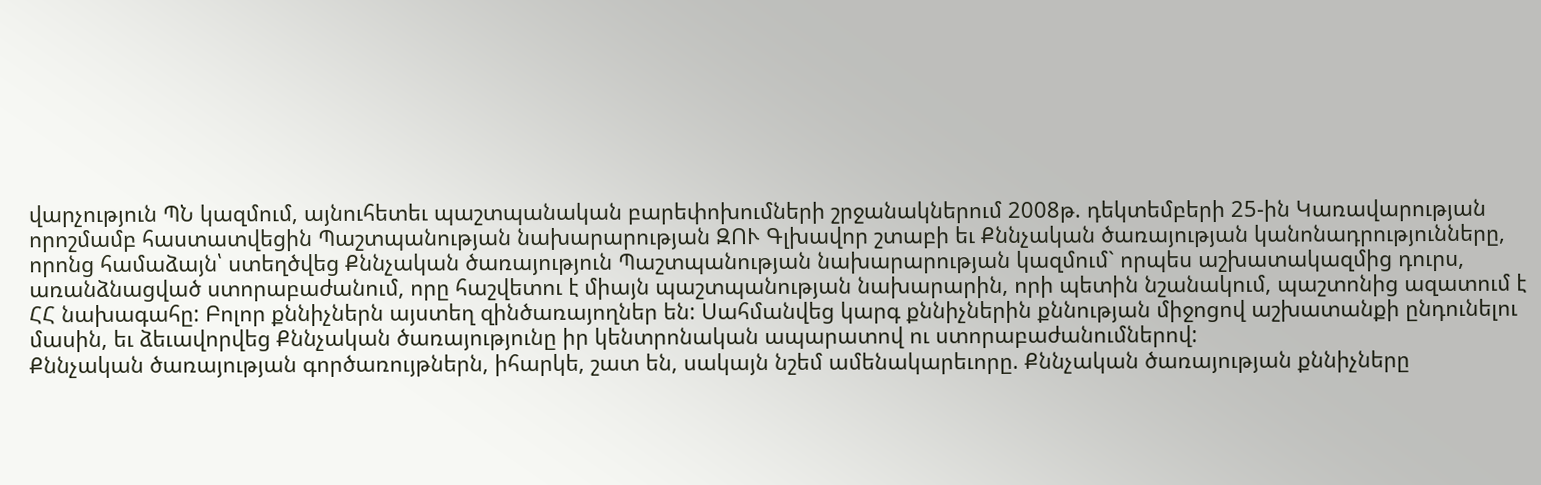վարչություն ՊՆ կազմում, այնուհետեւ պաշտպանական բարեփոխումների շրջանակներում 2008թ. դեկտեմբերի 25-ին Կառավարության որոշմամբ հաստատվեցին Պաշտպանության նախարարության ԶՈՒ Գլխավոր շտաբի եւ Քննչական ծառայության կանոնադրությունները, որոնց համաձայն՝ ստեղծվեց Քննչական ծառայություն Պաշտպանության նախարարության կազմում` որպես աշխատակազմից դուրս, առանձնացված ստորաբաժանում, որը հաշվետու է միայն պաշտպանության նախարարին, որի պետին նշանակում, պաշտոնից ազատում է ՀՀ նախագահը: Բոլոր քննիչներն այստեղ զինծառայողներ են: Սահմանվեց կարգ քննիչներին քննության միջոցով աշխատանքի ընդունելու մասին, եւ ձեւավորվեց Քննչական ծառայությունը իր կենտրոնական ապարատով ու ստորաբաժանումներով:
Քննչական ծառայության գործառույթներն, իհարկե, շատ են, սակայն նշեմ ամենակարեւորը. Քննչական ծառայության քննիչները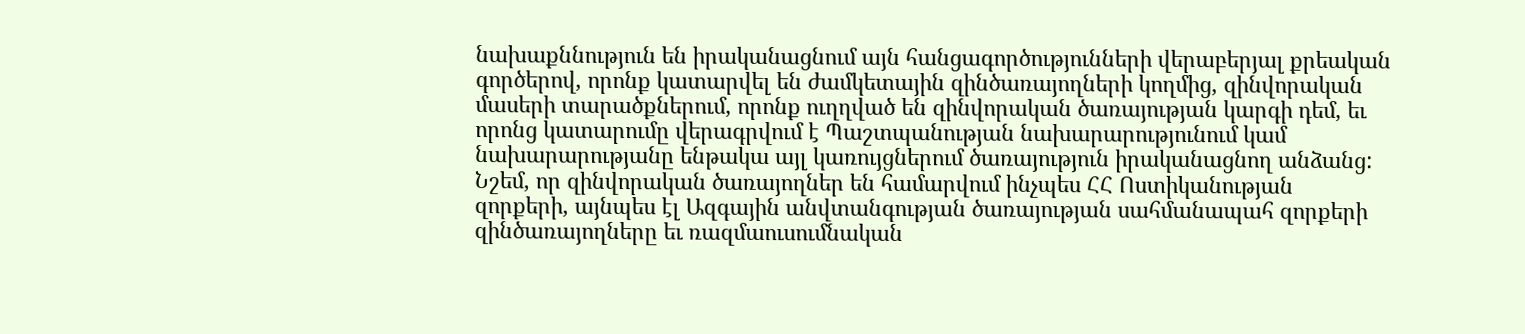նախաքննություն են իրականացնում այն հանցագործությունների վերաբերյալ քրեական գործերով, որոնք կատարվել են ժամկետային զինծառայողների կողմից, զինվորական մասերի տարածքներում, որոնք ուղղված են զինվորական ծառայության կարգի դեմ, եւ որոնց կատարումը վերագրվում է Պաշտպանության նախարարությունում կամ նախարարությանը ենթակա այլ կառույցներում ծառայություն իրականացնող անձանց: Նշեմ, որ զինվորական ծառայողներ են համարվում ինչպես ՀՀ Ոստիկանության զորքերի, այնպես էլ Ազգային անվտանգության ծառայության սահմանապահ զորքերի զինծառայողները եւ ռազմաուսումնական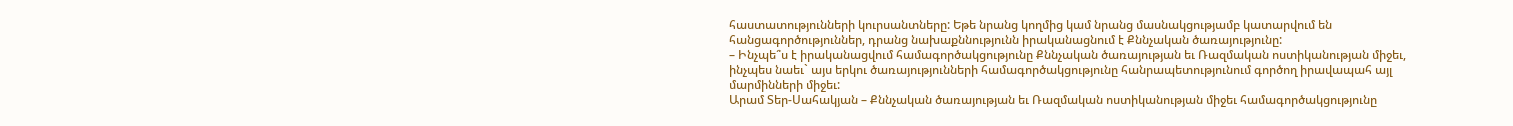հաստատությունների կուրսանտները: Եթե նրանց կողմից կամ նրանց մասնակցությամբ կատարվում են հանցագործություններ, դրանց նախաքննությունն իրականացնում է Քննչական ծառայությունը:
– Ինչպե՞ս է իրականացվում համագործակցությունը Քննչական ծառայության եւ Ռազմական ոստիկանության միջեւ, ինչպես նաեւ` այս երկու ծառայությունների համագործակցությունը հանրապետությունում գործող իրավապահ այլ մարմինների միջեւ:
Արամ Տեր-Սահակյան – Քննչական ծառայության եւ Ռազմական ոստիկանության միջեւ համագործակցությունը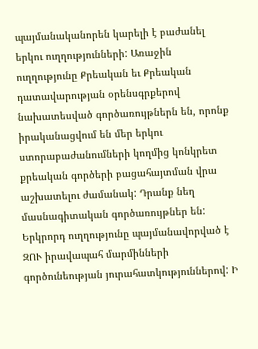պայմանականորեն կարելի է բաժանել երկու ուղղությունների: Առաջին ուղղությունը Քրեական եւ Քրեական դատավարության օրենսգրքերով նախատեսված գործառույթներն են, որոնք իրականացվում են մեր երկու ստորաբաժանումների կողմից կոնկրետ քրեական գործերի բացահայտման վրա աշխատելու ժամանակ: Դրանք նեղ մասնագիտական գործառույթներ են:
Երկրորդ ուղղությունը պայմանավորված է ԶՈՒ իրավապահ մարմինների գործունեության յուրահատկություններով: Ի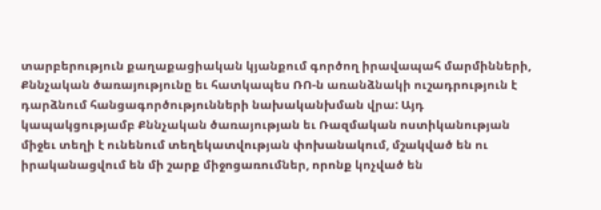տարբերություն քաղաքացիական կյանքում գործող իրավապահ մարմինների, Քննչական ծառայությունը եւ հատկապես ՌՈ-ն առանձնակի ուշադրություն է դարձնում հանցագործությունների նախականխման վրա: Այդ կապակցությամբ Քննչական ծառայության եւ Ռազմական ոստիկանության միջեւ տեղի է ունենում տեղեկատվության փոխանակում, մշակված են ու իրականացվում են մի շարք միջոցառումներ, որոնք կոչված են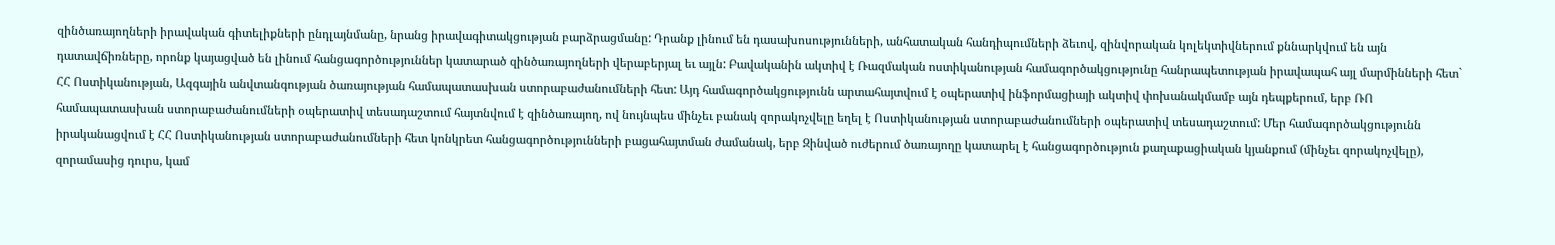զինծառայողների իրավական գիտելիքների ընդլայնմանը, նրանց իրավագիտակցության բարձրացմանը: Դրանք լինում են դասախոսությունների, անհատական հանդիպումների ձեւով, զինվորական կոլեկտիվներում քննարկվում են այն դատավճիռները, որոնք կայացված են լինում հանցագործություններ կատարած զինծառայողների վերաբերյալ եւ այլն: Բավականին ակտիվ է Ռազմական ոստիկանության համագործակցությունը հանրապետության իրավապահ այլ մարմինների հետ` ՀՀ Ոստիկանության, Ազգային անվտանգության ծառայության համապատասխան ստորաբաժանումների հետ: Այդ համագործակցությունն արտահայտվում է օպերատիվ ինֆորմացիայի ակտիվ փոխանակմամբ այն դեպքերում, երբ ՌՈ համապատասխան ստորաբաժանումների օպերատիվ տեսադաշտում հայտնվում է զինծառայող, ով նույնպես մինչեւ բանակ զորակոչվելը եղել է Ոստիկանության ստորաբաժանումների օպերատիվ տեսադաշտում: Մեր համագործակցությունն իրականացվում է ՀՀ Ոստիկանության ստորաբաժանումների հետ կոնկրետ հանցագործությունների բացահայտման ժամանակ, երբ Զինված ուժերում ծառայողը կատարել է հանցագործություն քաղաքացիական կյանքում (մինչեւ զորակոչվելը), զորամասից դուրս, կամ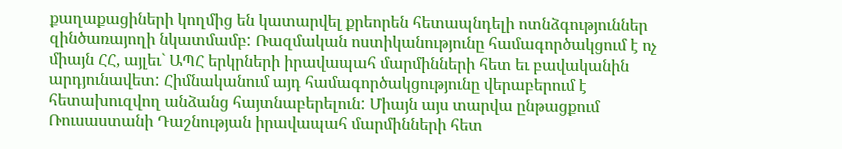քաղաքացիների կողմից են կատարվել քրեորեն հետապնդելի ոտնձգություններ զինծառայողի նկատմամբ: Ռազմական ոստիկանությունը համագործակցում է ոչ միայն ՀՀ, այլեւ` ԱՊՀ երկրների իրավապահ մարմինների հետ եւ բավականին արդյունավետ: Հիմնականում այդ համագործակցությունը վերաբերում է հետախուզվող անձանց հայտնաբերելուն: Միայն այս տարվա ընթացքում Ռուսաստանի Դաշնության իրավապահ մարմինների հետ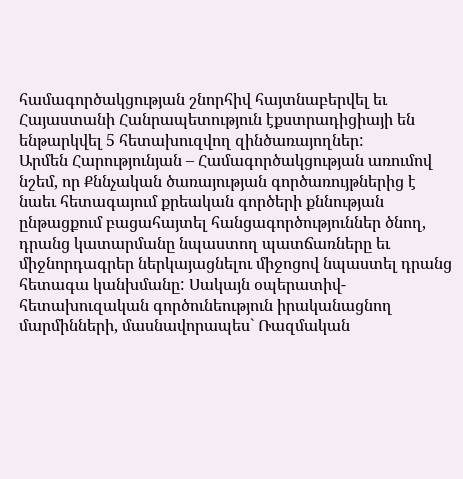համագործակցության շնորհիվ հայտնաբերվել եւ Հայաստանի Հանրապետություն էքստրադիցիայի են ենթարկվել 5 հետախուզվող զինծառայողներ:
Արմեն Հարությունյան – Համագործակցության առումով նշեմ, որ Քննչական ծառայության գործառույթներից է նաեւ հետագայում քրեական գործերի քննության ընթացքում բացահայտել հանցագործություններ ծնող, դրանց կատարմանը նպաստող պատճառները եւ միջնորդագրեր ներկայացնելու միջոցով նպաստել դրանց հետագա կանխմանը: Սակայն օպերատիվ-հետախուզական գործունեություն իրականացնող մարմինների, մասնավորապես` Ռազմական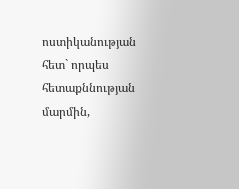ոստիկանության հետ` որպես հետաքննության մարմին,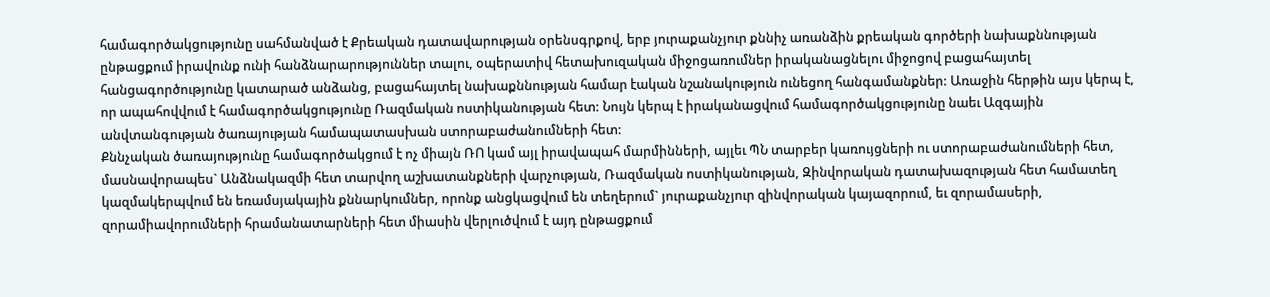համագործակցությունը սահմանված է Քրեական դատավարության օրենսգրքով, երբ յուրաքանչյուր քննիչ առանձին քրեական գործերի նախաքննության ընթացքում իրավունք ունի հանձնարարություններ տալու, օպերատիվ հետախուզական միջոցառումներ իրականացնելու միջոցով բացահայտել հանցագործությունը կատարած անձանց, բացահայտել նախաքննության համար էական նշանակություն ունեցող հանգամանքներ: Առաջին հերթին այս կերպ է, որ ապահովվում է համագործակցությունը Ռազմական ոստիկանության հետ: Նույն կերպ է իրականացվում համագործակցությունը նաեւ Ազգային անվտանգության ծառայության համապատասխան ստորաբաժանումների հետ:
Քննչական ծառայությունը համագործակցում է ոչ միայն ՌՈ կամ այլ իրավապահ մարմինների, այլեւ ՊՆ տարբեր կառույցների ու ստորաբաժանումների հետ, մասնավորապես` Անձնակազմի հետ տարվող աշխատանքների վարչության, Ռազմական ոստիկանության, Զինվորական դատախազության հետ համատեղ կազմակերպվում են եռամսյակային քննարկումներ, որոնք անցկացվում են տեղերում` յուրաքանչյուր զինվորական կայազորում, եւ զորամասերի, զորամիավորումների հրամանատարների հետ միասին վերլուծվում է այդ ընթացքում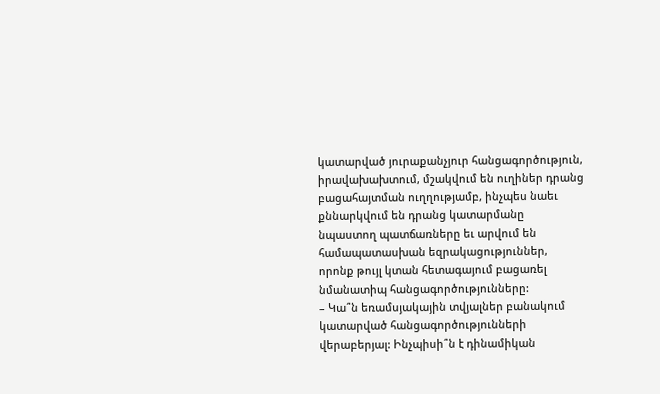կատարված յուրաքանչյուր հանցագործություն, իրավախախտում, մշակվում են ուղիներ դրանց բացահայտման ուղղությամբ, ինչպես նաեւ քննարկվում են դրանց կատարմանը նպաստող պատճառները եւ արվում են համապատասխան եզրակացություններ, որոնք թույլ կտան հետագայում բացառել նմանատիպ հանցագործությունները:
– Կա՞ն եռամսյակային տվյալներ բանակում կատարված հանցագործությունների վերաբերյալ: Ինչպիսի՞ն է դինամիկան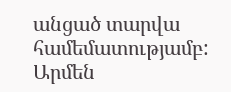անցած տարվա համեմատությամբ:
Արմեն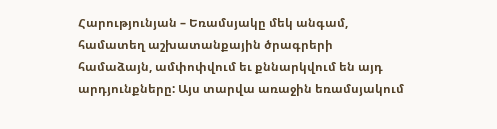Հարությունյան – Եռամսյակը մեկ անգամ, համատեղ աշխատանքային ծրագրերի համաձայն, ամփոփվում եւ քննարկվում են այդ արդյունքները: Այս տարվա առաջին եռամսյակում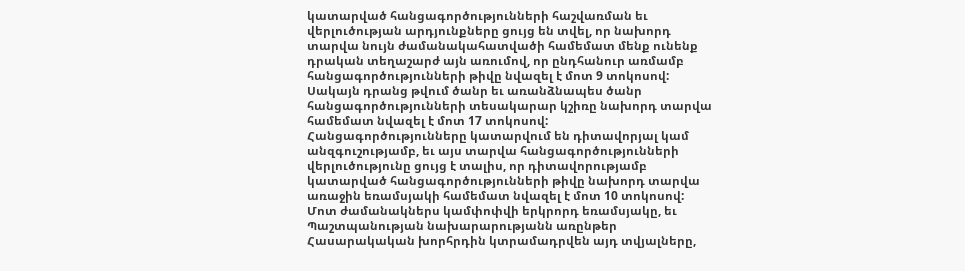կատարված հանցագործությունների հաշվառման եւ վերլուծության արդյունքները ցույց են տվել, որ նախորդ տարվա նույն ժամանակահատվածի համեմատ մենք ունենք դրական տեղաշարժ այն առումով, որ ընդհանուր առմամբ հանցագործությունների թիվը նվազել է մոտ 9 տոկոսով: Սակայն դրանց թվում ծանր եւ առանձնապես ծանր հանցագործությունների տեսակարար կշիռը նախորդ տարվա համեմատ նվազել է մոտ 17 տոկոսով:
Հանցագործությունները կատարվում են դիտավորյալ կամ անզգուշությամբ, եւ այս տարվա հանցագործությունների վերլուծությունը ցույց է տալիս, որ դիտավորությամբ կատարված հանցագործությունների թիվը նախորդ տարվա առաջին եռամսյակի համեմատ նվազել է մոտ 10 տոկոսով: Մոտ ժամանակներս կամփոփվի երկրորդ եռամսյակը, եւ Պաշտպանության նախարարությանն առընթեր Հասարակական խորհրդին կտրամադրվեն այդ տվյալները,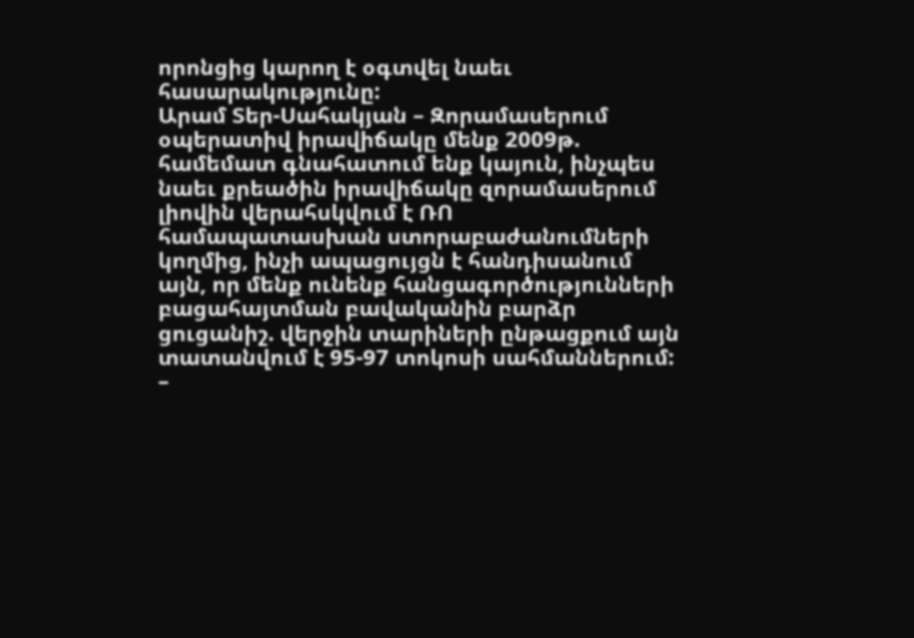որոնցից կարող է օգտվել նաեւ հասարակությունը:
Արամ Տեր-Սահակյան – Զորամասերում օպերատիվ իրավիճակը մենք 2009թ. համեմատ գնահատում ենք կայուն, ինչպես նաեւ քրեածին իրավիճակը զորամասերում լիովին վերահսկվում է ՌՈ համապատասխան ստորաբաժանումների կողմից, ինչի ապացույցն է հանդիսանում այն, որ մենք ունենք հանցագործությունների բացահայտման բավականին բարձր ցուցանիշ. վերջին տարիների ընթացքում այն տատանվում է 95-97 տոկոսի սահմաններում:
–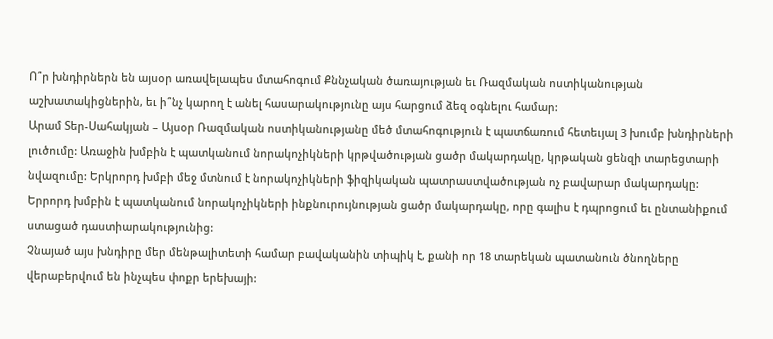Ո՞ր խնդիրներն են այսօր առավելապես մտահոգում Քննչական ծառայության եւ Ռազմական ոստիկանության աշխատակիցներին, եւ ի՞նչ կարող է անել հասարակությունը այս հարցում ձեզ օգնելու համար:
Արամ Տեր-Սահակյան – Այսօր Ռազմական ոստիկանությանը մեծ մտահոգություն է պատճառում հետեւյալ 3 խումբ խնդիրների լուծումը: Առաջին խմբին է պատկանում նորակոչիկների կրթվածության ցածր մակարդակը, կրթական ցենզի տարեցտարի նվազումը: Երկրորդ խմբի մեջ մտնում է նորակոչիկների ֆիզիկական պատրաստվածության ոչ բավարար մակարդակը: Երրորդ խմբին է պատկանում նորակոչիկների ինքնուրույնության ցածր մակարդակը, որը գալիս է դպրոցում եւ ընտանիքում ստացած դաստիարակությունից:
Չնայած այս խնդիրը մեր մենթալիտետի համար բավականին տիպիկ է, քանի որ 18 տարեկան պատանուն ծնողները վերաբերվում են ինչպես փոքր երեխայի: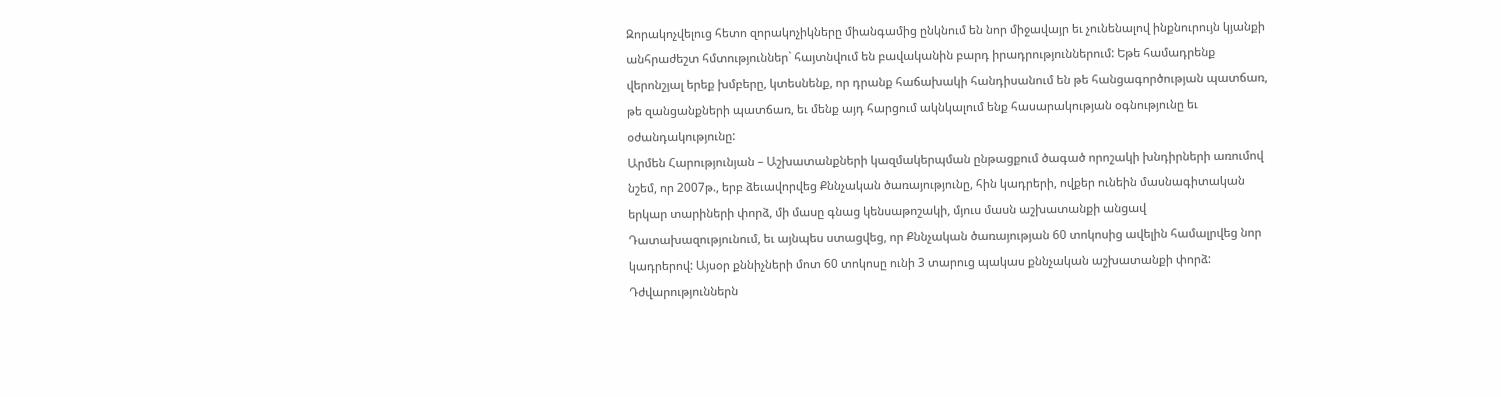Զորակոչվելուց հետո զորակոչիկները միանգամից ընկնում են նոր միջավայր եւ չունենալով ինքնուրույն կյանքի անհրաժեշտ հմտություններ` հայտնվում են բավականին բարդ իրադրություններում: Եթե համադրենք վերոնշյալ երեք խմբերը, կտեսնենք, որ դրանք հաճախակի հանդիսանում են թե հանցագործության պատճառ, թե զանցանքների պատճառ, եւ մենք այդ հարցում ակնկալում ենք հասարակության օգնությունը եւ օժանդակությունը:
Արմեն Հարությունյան – Աշխատանքների կազմակերպման ընթացքում ծագած որոշակի խնդիրների առումով նշեմ, որ 2007թ., երբ ձեւավորվեց Քննչական ծառայությունը, հին կադրերի, ովքեր ունեին մասնագիտական երկար տարիների փորձ, մի մասը գնաց կենսաթոշակի, մյուս մասն աշխատանքի անցավ Դատախազությունում, եւ այնպես ստացվեց, որ Քննչական ծառայության 60 տոկոսից ավելին համալրվեց նոր կադրերով: Այսօր քննիչների մոտ 60 տոկոսը ունի 3 տարուց պակաս քննչական աշխատանքի փորձ: Դժվարություններն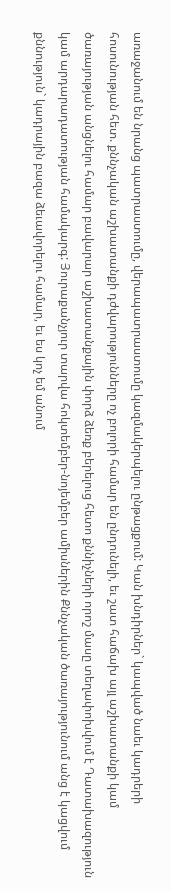առաջանում են նրանց պատրաստումը, վերապատրաստումը կազմակերպելու ընթացքում: Կան խնդիրներ` կապված նաեւ կադրերի հոսունության հետ. քննչական աշխատանքի դժվարությունները ոչ բոլորի համար են ընդունելի, եւ շատ հաճախ այլ աշխատանքի կամ ծառայության անցնելու համար բավարար աշխատանքային փորձ ձեռք բերելուց հետո քննիչների որոշ մասը տեղափոխվում է Դատախազություն կամ արդարադատության համակարգ: Յուրաքանչյուր տարվա հոկտեմբեր-նոյեմբեր ամիսներին Քննչական ծառայությունում անց է կացվում քննություն` կադրային բազա ձեւավորելու համար, եւ ես կոչ եմ անում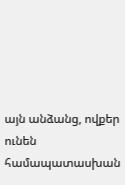այն անձանց, ովքեր ունեն համապատասխան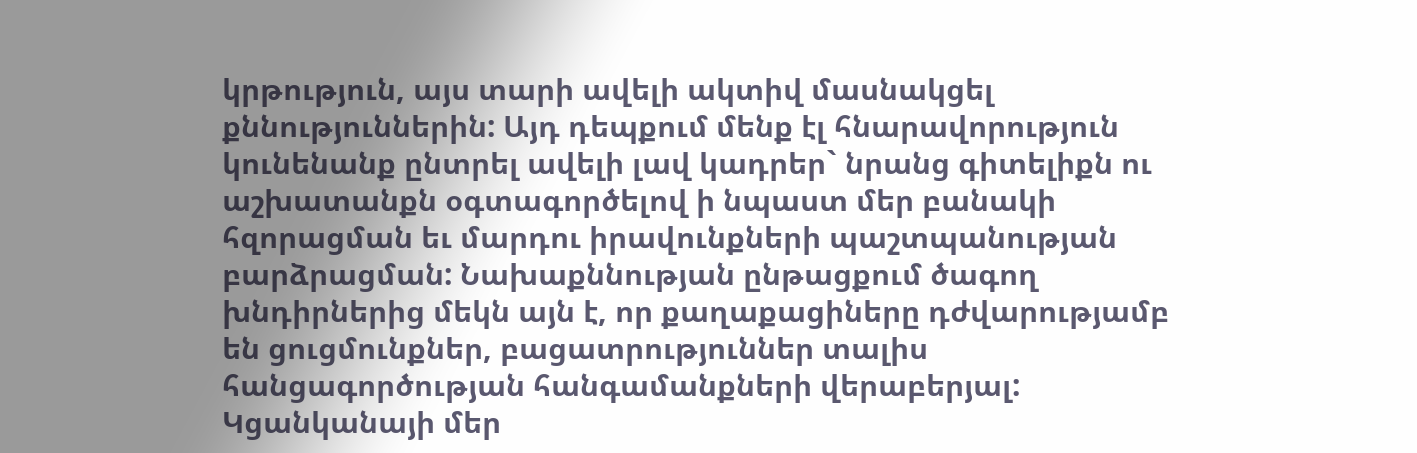կրթություն, այս տարի ավելի ակտիվ մասնակցել քննություններին: Այդ դեպքում մենք էլ հնարավորություն կունենանք ընտրել ավելի լավ կադրեր` նրանց գիտելիքն ու աշխատանքն օգտագործելով ի նպաստ մեր բանակի հզորացման եւ մարդու իրավունքների պաշտպանության բարձրացման: Նախաքննության ընթացքում ծագող խնդիրներից մեկն այն է, որ քաղաքացիները դժվարությամբ են ցուցմունքներ, բացատրություններ տալիս հանցագործության հանգամանքների վերաբերյալ: Կցանկանայի մեր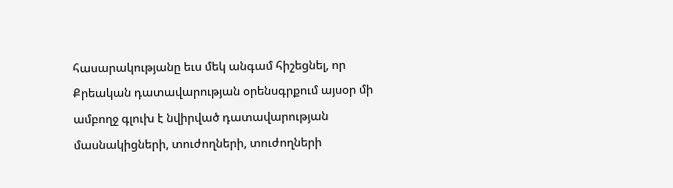հասարակությանը եւս մեկ անգամ հիշեցնել, որ Քրեական դատավարության օրենսգրքում այսօր մի ամբողջ գլուխ է նվիրված դատավարության մասնակիցների, տուժողների, տուժողների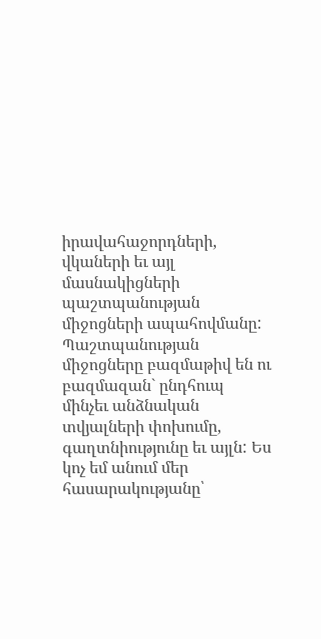իրավահաջորդների, վկաների եւ այլ մասնակիցների պաշտպանության միջոցների ապահովմանը: Պաշտպանության միջոցները բազմաթիվ են ու բազմազան` ընդհուպ մինչեւ անձնական տվյալների փոխումը, գաղտնիությունը եւ այլն: Ես կոչ եմ անում մեր հասարակությանը՝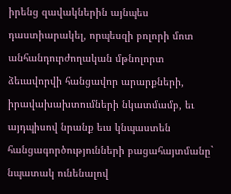իրենց զավակներին այնպես դաստիարակել, որպեսզի բոլորի մոտ անհանդուրժողական մթնոլորտ ձեւավորվի հանցավոր արարքների, իրավախախտումների նկատմամբ, եւ այդպիսով նրանք եւս կնպաստեն հանցագործությունների բացահայտմանը` նպատակ ունենալով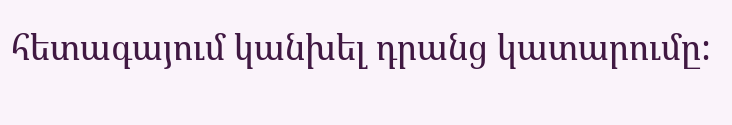հետագայում կանխել դրանց կատարումը: